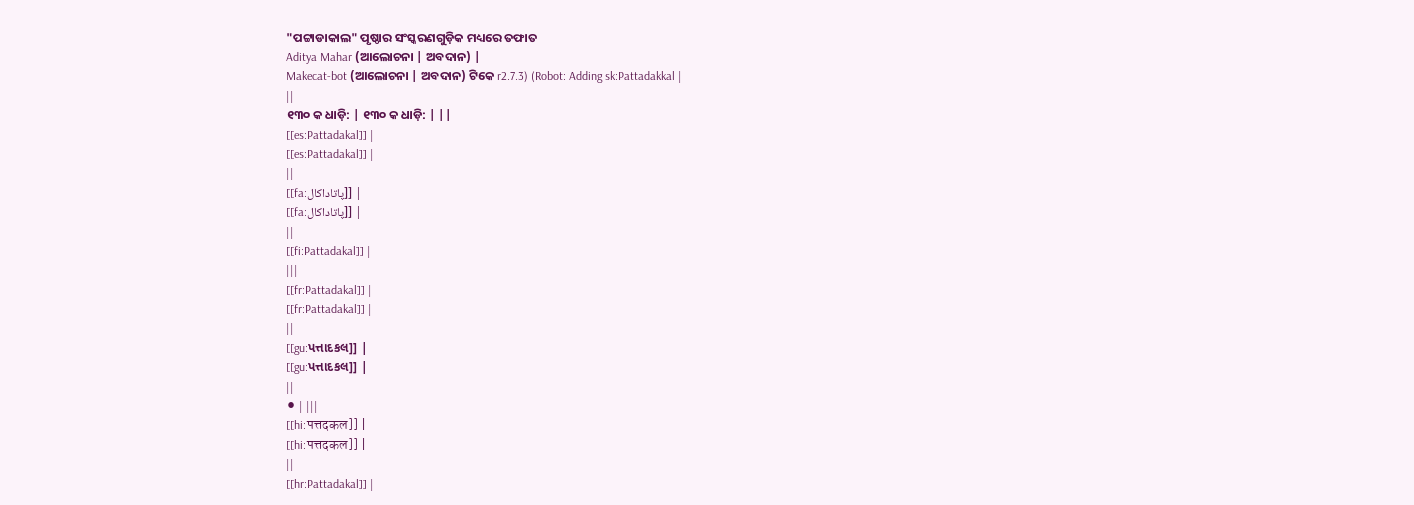"ପଟ୍ଟାଡାକାଲ" ପୃଷ୍ଠାର ସଂସ୍କରଣଗୁଡ଼ିକ ମଧ୍ୟରେ ତଫାତ
Aditya Mahar (ଆଲୋଚନା | ଅବଦାନ) |
Makecat-bot (ଆଲୋଚନା | ଅବଦାନ) ଟିକେ r2.7.3) (Robot: Adding sk:Pattadakkal |
||
୧୩୦ କ ଧାଡ଼ି: | ୧୩୦ କ ଧାଡ଼ି: | ||
[[es:Pattadakal]] |
[[es:Pattadakal]] |
||
[[fa:پاتاداکال]] |
[[fa:پاتاداکال]] |
||
[[fi:Pattadakal]] |
|||
[[fr:Pattadakal]] |
[[fr:Pattadakal]] |
||
[[gu:પત્તાદકલ]] |
[[gu:પત્તાદકલ]] |
||
⚫ | |||
[[hi:पत्तदकल]] |
[[hi:पत्तदकल]] |
||
[[hr:Pattadakal]] |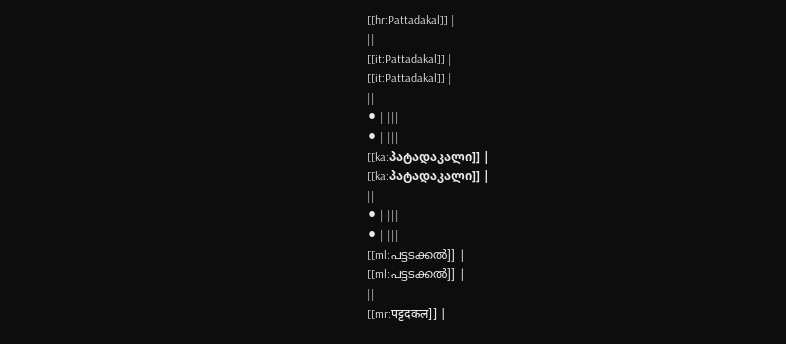[[hr:Pattadakal]] |
||
[[it:Pattadakal]] |
[[it:Pattadakal]] |
||
⚫ | |||
⚫ | |||
[[ka:პატადაკალი]] |
[[ka:პატადაკალი]] |
||
⚫ | |||
⚫ | |||
[[ml:പട്ടടക്കൽ]] |
[[ml:പട്ടടക്കൽ]] |
||
[[mr:पट्टदकल]] |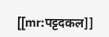[[mr:पट्टदकल]]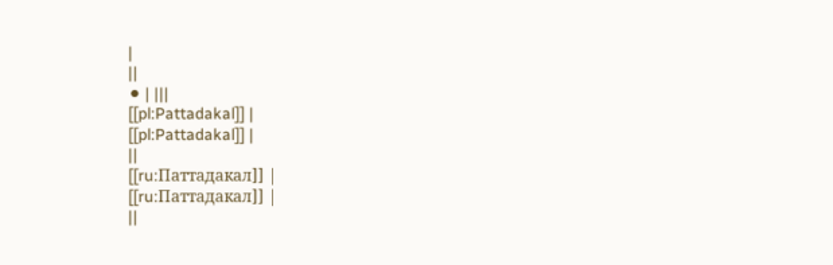|
||
⚫ | |||
[[pl:Pattadakal]] |
[[pl:Pattadakal]] |
||
[[ru:Паттадакал]] |
[[ru:Паттадакал]] |
||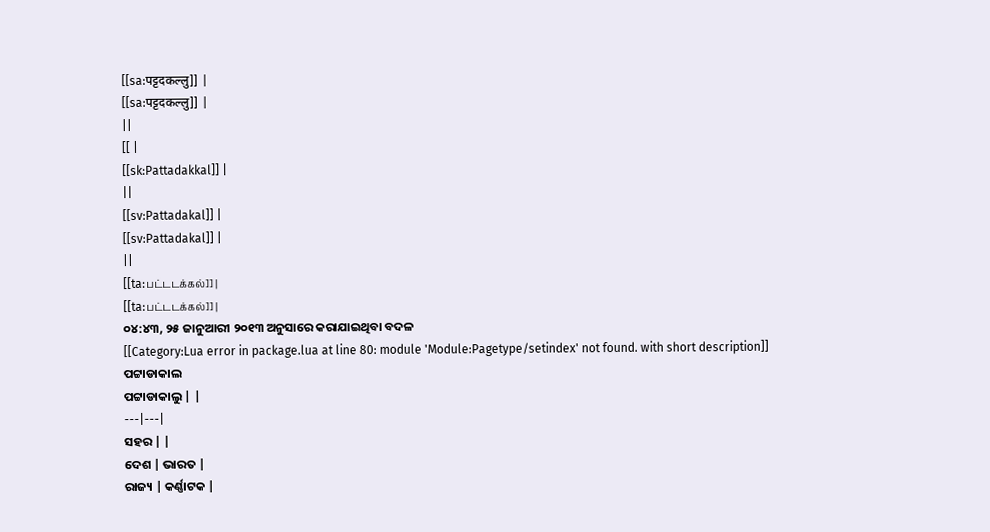[[sa:पट्टदकल्लु]] |
[[sa:पट्टदकल्लु]] |
||
[[ |
[[sk:Pattadakkal]] |
||
[[sv:Pattadakal]] |
[[sv:Pattadakal]] |
||
[[ta:பட்டடக்கல்]] |
[[ta:பட்டடக்கல்]] |
୦୪:୪୩, ୨୫ ଜାନୁଆରୀ ୨୦୧୩ ଅନୁସାରେ କରାଯାଇଥିବା ବଦଳ
[[Category:Lua error in package.lua at line 80: module 'Module:Pagetype/setindex' not found. with short description]]
ପଟ୍ଟାଡାକାଲ
ପଟ୍ଟାଡାକାଲୁ | |
---|---|
ସହର | |
ଦେଶ | ଭାରତ |
ରାଜ୍ୟ | କର୍ଣ୍ଣାଟକ |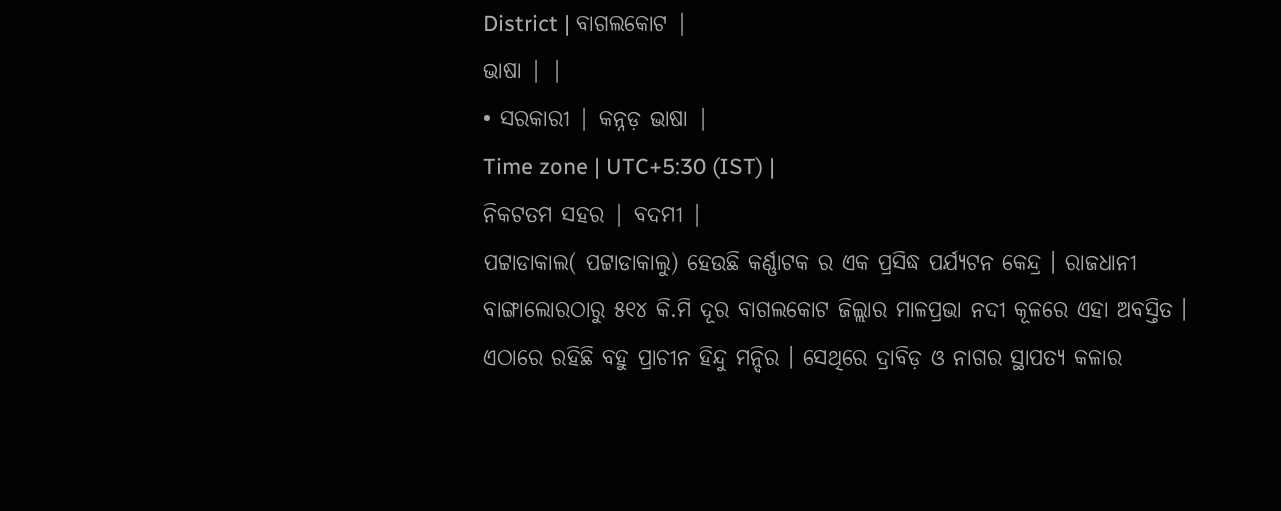District | ବାଗଲକୋଟ |
ଭାଷା | |
• ସରକାରୀ | କନ୍ନଡ଼ ଭାଷା |
Time zone | UTC+5:30 (IST) |
ନିକଟତମ ସହର | ବଦମୀ |
ପଟ୍ଟାଡାକାଲ( ପଟ୍ଟାଡାକାଲୁ) ହେଉଛି କର୍ଣ୍ଣାଟକ ର ଏକ ପ୍ରସିଦ୍ଧ ପର୍ଯ୍ୟଟନ କେନ୍ଦ୍ର । ରାଜଧାନୀ ବାଙ୍ଗାଲୋରଠାରୁ ୫୧୪ କି.ମି ଦୂର ବାଗଲକୋଟ ଜିଲ୍ଲାର ମାଳପ୍ରଭା ନଦୀ କୂଳରେ ଏହା ଅବସ୍ତିତ । ଏଠାରେ ରହିଛି ବହୁ ପ୍ରାଚୀନ ହିନ୍ଦୁ ମନ୍ଦିର । ସେଥିରେ ଦ୍ରାବିଡ଼ ଓ ନାଗର ସ୍ଥାପତ୍ୟ କଳାର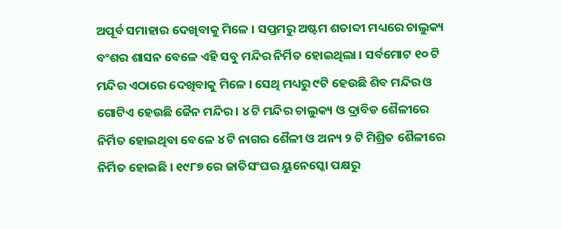ଅପୂର୍ବ ସମାହାର ଦେଖିବାକୁ ମିଳେ । ସପ୍ତମରୁ ଅଷ୍ଟମ ଶତାବ୍ଦୀ ମଧ୍ୟରେ ଚାଲୁକ୍ୟ ବଂଶର ଶାସନ ବେଳେ ଏହି ସବୁ ମନ୍ଦିର ନିର୍ମିତ ହୋଇଥିଲା । ସର୍ବମୋଟ ୧୦ ଟି ମନ୍ଦିର ଏଠାରେ ଦେଖିବାକୁ ମିଳେ । ସେଥି ମଧ୍ୟରୁ ୯ଟି ହେଉଛି ଶିବ ମନ୍ଦିର ଓ ଗୋଟିଏ ହେଉଛି ଜୈନ ମନ୍ଦିର । ୪ ଟି ମନ୍ଦିର ଚାଲୁକ୍ୟ ଓ ଦ୍ରାବିଡ ଶୈଳୀରେ ନିର୍ମିତ ହୋଇଥିବା ବେଳେ ୪ ଟି ନାଗର ଶୈଳୀ ଓ ଅନ୍ୟ ୨ ଟି ମିଶ୍ରିତ ଶୈଳୀରେ ନିର୍ମିତ ହୋଇଛି । ୧୯୮୭ ରେ ଜାତିସଂଘର ୟୁନେସ୍କୋ ପକ୍ଷରୁ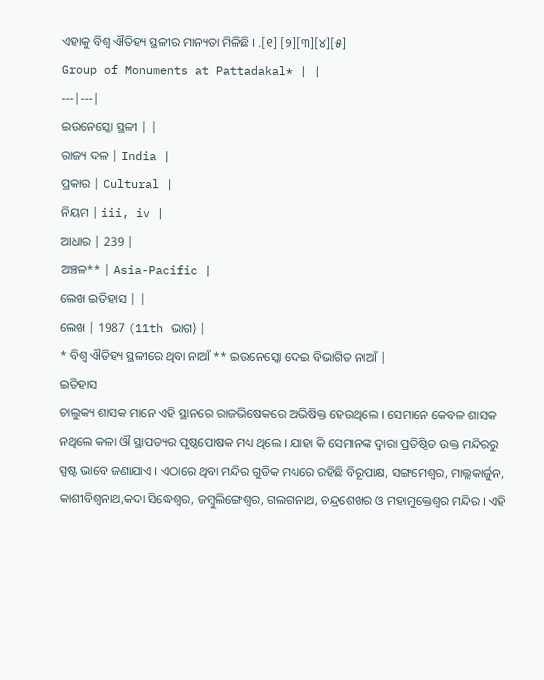ଏହାକୁ ବିଶ୍ଵ ଐତିହ୍ୟ ସ୍ଥଳୀର ମାନ୍ୟତା ମିଳିଛି । .[୧] [୨][୩][୪][୫]
Group of Monuments at Pattadakal* | |
---|---|
ଇଉନେସ୍କୋ ସ୍ଥଳୀ | |
ରାଜ୍ୟ ଦଳ | India |
ପ୍ରକାର | Cultural |
ନିୟମ | iii, iv |
ଆଧାର | 239 |
ଅଞ୍ଚଳ** | Asia-Pacific |
ଲେଖ ଇତିହାସ | |
ଲେଖ | 1987 (11th ଭାଗ) |
* ବିଶ୍ଵ ଐତିହ୍ୟ ସ୍ଥଳୀରେ ଥିବା ନାଆଁ ** ଇଉନେସ୍କୋ ଦେଇ ବିଭାଗିତ ନାଆଁ |
ଇତିହାସ
ଚାଲୁକ୍ୟ ଶାସକ ମାନେ ଏହି ସ୍ଥାନରେ ରାଜଭିଷେକରେ ଅଭିଷିକ୍ତ ହେଉଥିଲେ । ସେମାନେ କେବଳ ଶାସକ ନଥିଲେ କଳା ଔ ସ୍ଥାପତ୍ୟର ପୃଷ୍ଠପୋଷକ ମଧ୍ୟ ଥିଲେ । ଯାହା କି ସେମାନଙ୍କ ଦ୍ଵାରା ପ୍ରତିଷ୍ଠିତ ଉକ୍ତ ମନ୍ଦିରରୁ ସ୍ପଷ୍ଟ ଭାବେ ଜଣାଯାଏ । ଏଠାରେ ଥିବା ମନ୍ଦିର ଗୁଡିକ ମଧ୍ୟରେ ରହିଛି ବିରୂପାକ୍ଷ, ସଙ୍ଗମେଶ୍ଵର, ମାଲ୍ଲକାର୍ଜୁନ, କାଶୀବିଶ୍ଵନାଥ,କଦା ସିଦ୍ଧେଶ୍ଵର, ଜମ୍ବୁଲିଙ୍ଗେଶ୍ଵର, ଗଲଗନାଥ, ଚନ୍ଦ୍ରଶେଖର ଓ ମହାମୁକ୍ତେଶ୍ଵର ମନ୍ଦିର । ଏହି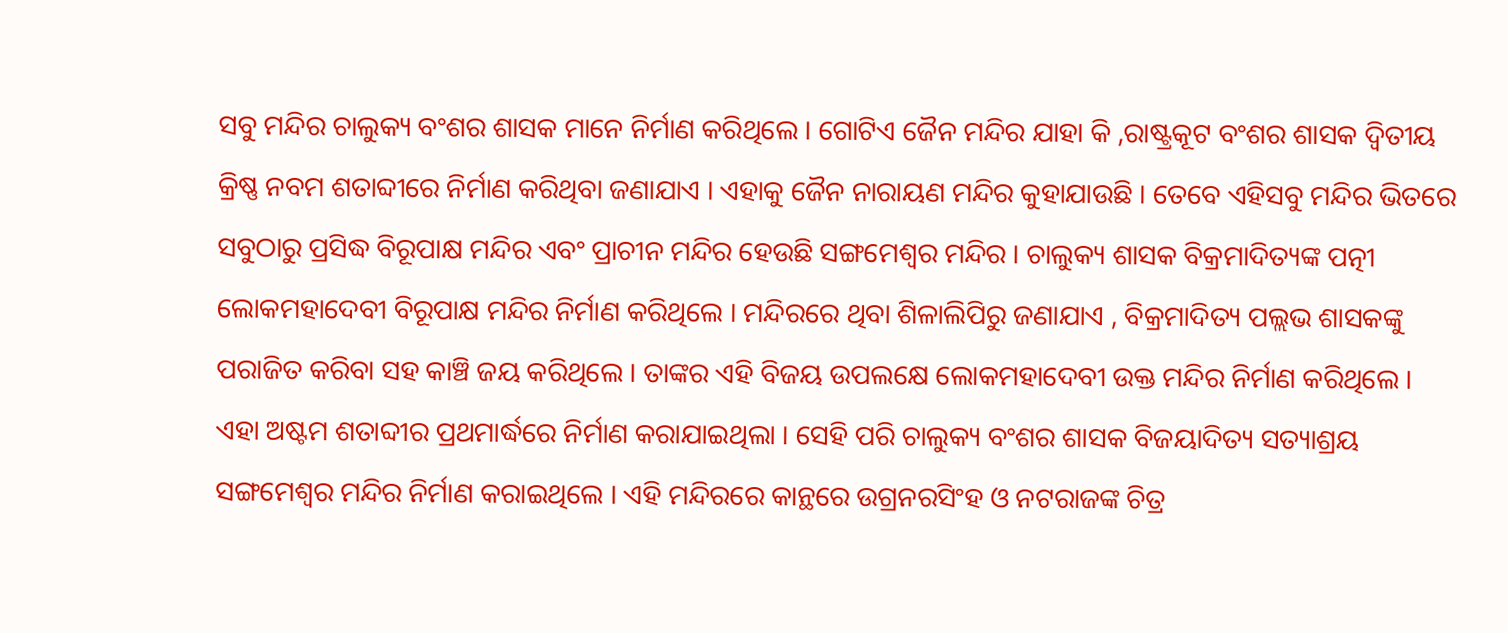ସବୁ ମନ୍ଦିର ଚାଲୁକ୍ୟ ବଂଶର ଶାସକ ମାନେ ନିର୍ମାଣ କରିଥିଲେ । ଗୋଟିଏ ଜୈନ ମନ୍ଦିର ଯାହା କି ,ରାଷ୍ଟ୍ରକୂଟ ବଂଶର ଶାସକ ଦ୍ଵିତୀୟ କ୍ରିଷ୍ଣ ନବମ ଶତାବ୍ଦୀରେ ନିର୍ମାଣ କରିଥିବା ଜଣାଯାଏ । ଏହାକୁ ଜୈନ ନାରାୟଣ ମନ୍ଦିର କୁହାଯାଉଛି । ତେବେ ଏହିସବୁ ମନ୍ଦିର ଭିତରେ ସବୁଠାରୁ ପ୍ରସିଦ୍ଧ ବିରୂପାକ୍ଷ ମନ୍ଦିର ଏବଂ ପ୍ରାଚୀନ ମନ୍ଦିର ହେଉଛି ସଙ୍ଗମେଶ୍ଵର ମନ୍ଦିର । ଚାଲୁକ୍ୟ ଶାସକ ବିକ୍ରମାଦିତ୍ୟଙ୍କ ପତ୍ନୀ ଲୋକମହାଦେବୀ ବିରୂପାକ୍ଷ ମନ୍ଦିର ନିର୍ମାଣ କରିଥିଲେ । ମନ୍ଦିରରେ ଥିବା ଶିଳାଲିପିରୁ ଜଣାଯାଏ , ବିକ୍ରମାଦିତ୍ୟ ପଲ୍ଲଭ ଶାସକଙ୍କୁ ପରାଜିତ କରିବା ସହ କାଞ୍ଚି ଜୟ କରିଥିଲେ । ତାଙ୍କର ଏହି ବିଜୟ ଉପଲକ୍ଷେ ଲୋକମହାଦେବୀ ଉକ୍ତ ମନ୍ଦିର ନିର୍ମାଣ କରିଥିଲେ । ଏହା ଅଷ୍ଟମ ଶତାବ୍ଦୀର ପ୍ରଥମାର୍ଦ୍ଧରେ ନିର୍ମାଣ କରାଯାଇଥିଲା । ସେହି ପରି ଚାଲୁକ୍ୟ ବଂଶର ଶାସକ ବିଜୟାଦିତ୍ୟ ସତ୍ୟାଶ୍ରୟ ସଙ୍ଗମେଶ୍ଵର ମନ୍ଦିର ନିର୍ମାଣ କରାଇଥିଲେ । ଏହି ମନ୍ଦିରରେ କାନ୍ଥରେ ଉଗ୍ରନରସିଂହ ଓ ନଟରାଜଙ୍କ ଚିତ୍ର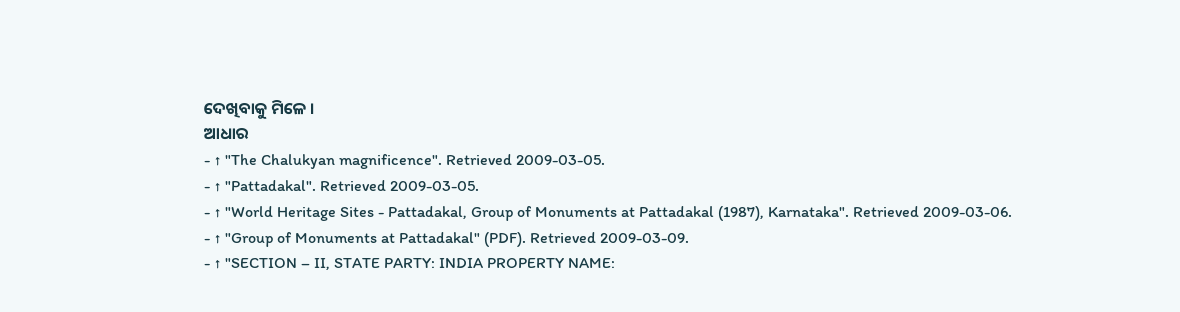ଦେଖିବାକୁ ମିଳେ ।
ଆଧାର
- ↑ "The Chalukyan magnificence". Retrieved 2009-03-05.
- ↑ "Pattadakal". Retrieved 2009-03-05.
- ↑ "World Heritage Sites - Pattadakal, Group of Monuments at Pattadakal (1987), Karnataka". Retrieved 2009-03-06.
- ↑ "Group of Monuments at Pattadakal" (PDF). Retrieved 2009-03-09.
- ↑ "SECTION – II, STATE PARTY: INDIA PROPERTY NAME: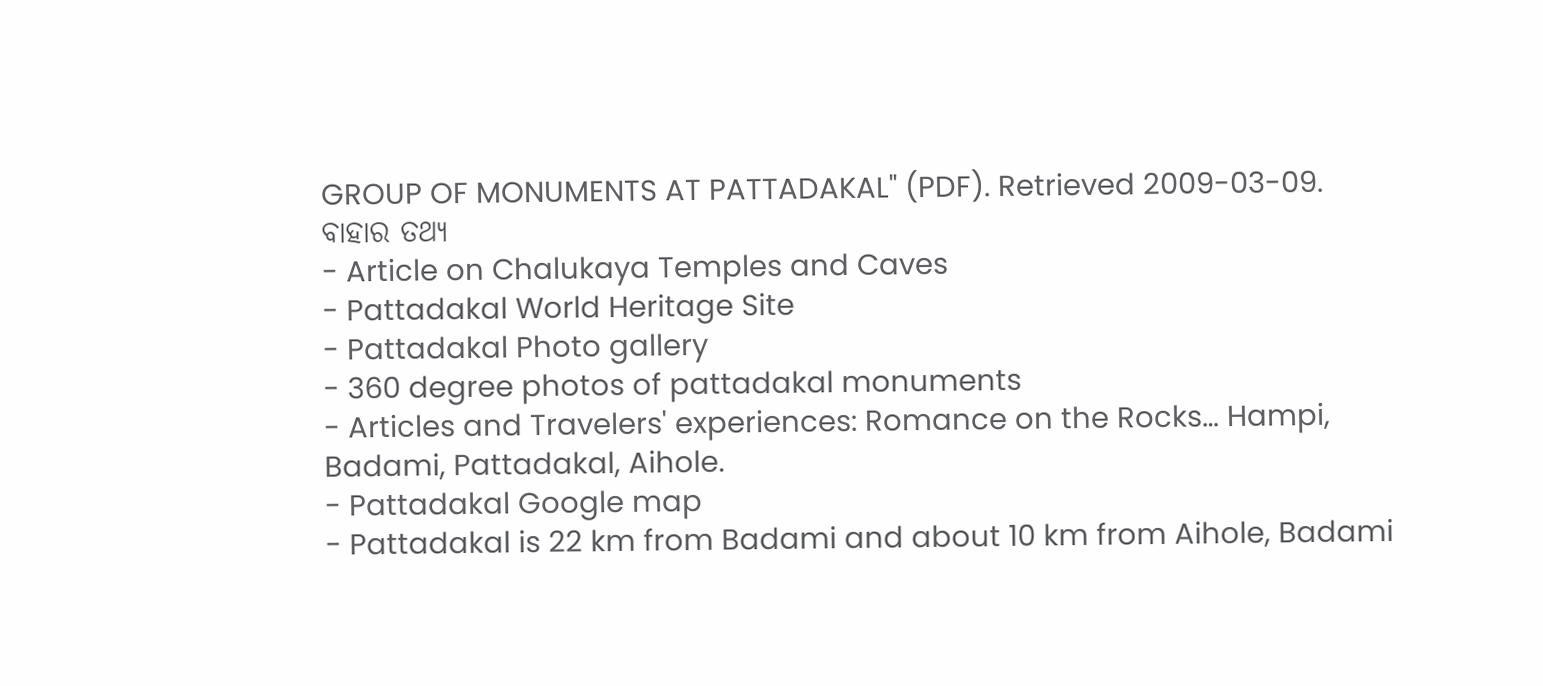GROUP OF MONUMENTS AT PATTADAKAL" (PDF). Retrieved 2009-03-09.
ବାହାର ତଥ୍ୟ
- Article on Chalukaya Temples and Caves
- Pattadakal World Heritage Site
- Pattadakal Photo gallery
- 360 degree photos of pattadakal monuments
- Articles and Travelers' experiences: Romance on the Rocks… Hampi, Badami, Pattadakal, Aihole.
- Pattadakal Google map
- Pattadakal is 22 km from Badami and about 10 km from Aihole, Badami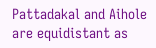Pattadakal and Aihole are equidistant as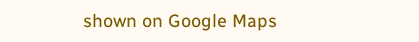shown on Google Maps